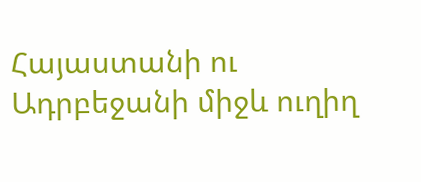Հայաստանի ու Ադրբեջանի միջև ուղիղ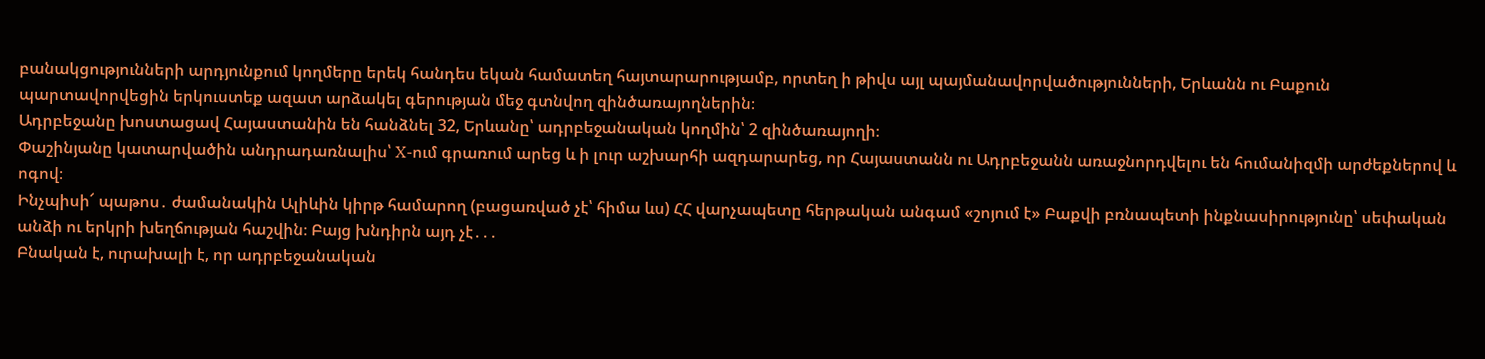բանակցությունների արդյունքում կողմերը երեկ հանդես եկան համատեղ հայտարարությամբ, որտեղ ի թիվս այլ պայմանավորվածությունների, Երևանն ու Բաքուն պարտավորվեցին երկուստեք ազատ արձակել գերության մեջ գտնվող զինծառայողներին։
Ադրբեջանը խոստացավ Հայաստանին են հանձնել 32, Երևանը՝ ադրբեջանական կողմին՝ 2 զինծառայողի։
Փաշինյանը կատարվածին անդրադառնալիս՝ X-ում գրառում արեց և ի լուր աշխարհի ազդարարեց, որ Հայաստանն ու Ադրբեջանն առաջնորդվելու են հումանիզմի արժեքներով և ոգով։
Ինչպիսի՜ պաթոս․ ժամանակին Ալիևին կիրթ համարող (բացառված չէ՝ հիմա ևս) ՀՀ վարչապետը հերթական անգամ «շոյում է» Բաքվի բռնապետի ինքնասիրությունը՝ սեփական անձի ու երկրի խեղճության հաշվին։ Բայց խնդիրն այդ չէ․․․
Բնական է, ուրախալի է, որ ադրբեջանական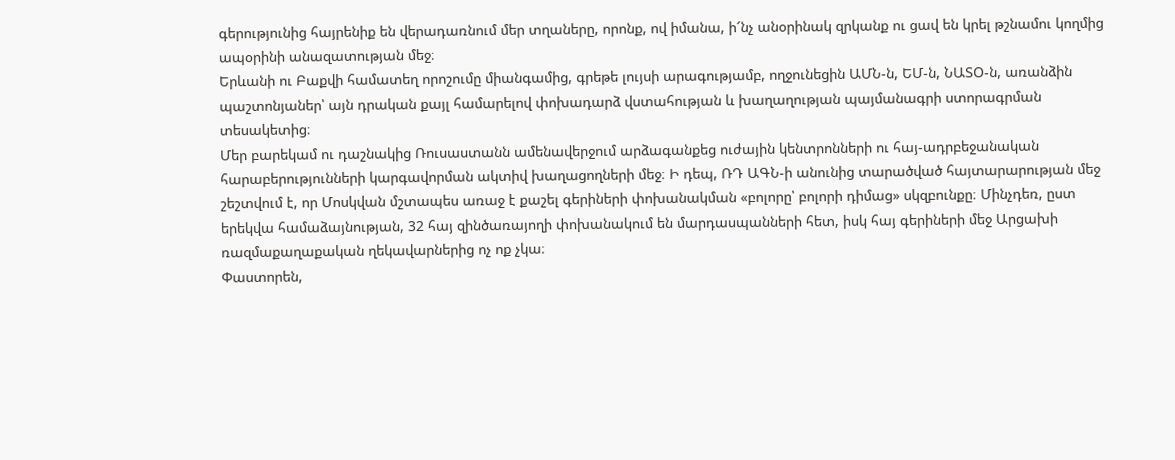գերությունից հայրենիք են վերադառնում մեր տղաները, որոնք, ով իմանա, ի՜նչ անօրինակ զրկանք ու ցավ են կրել թշնամու կողմից ապօրինի անազատության մեջ։
Երևանի ու Բաքվի համատեղ որոշումը միանգամից, գրեթե լույսի արագությամբ, ողջունեցին ԱՄՆ-ն, ԵՄ-ն, ՆԱՏՕ-ն, առանձին պաշտոնյաներ՝ այն դրական քայլ համարելով փոխադարձ վստահության և խաղաղության պայմանագրի ստորագրման տեսակետից։
Մեր բարեկամ ու դաշնակից Ռուսաստանն ամենավերջում արձագանքեց ուժային կենտրոնների ու հայ-ադրբեջանական հարաբերությունների կարգավորման ակտիվ խաղացողների մեջ։ Ի դեպ, ՌԴ ԱԳՆ-ի անունից տարածված հայտարարության մեջ շեշտվում է, որ Մոսկվան մշտապես առաջ է քաշել գերիների փոխանակման «բոլորը՝ բոլորի դիմաց» սկզբունքը։ Մինչդեռ, ըստ երեկվա համաձայնության, 32 հայ զինծառայողի փոխանակում են մարդասպանների հետ, իսկ հայ գերիների մեջ Արցախի ռազմաքաղաքական ղեկավարներից ոչ ոք չկա։
Փաստորեն,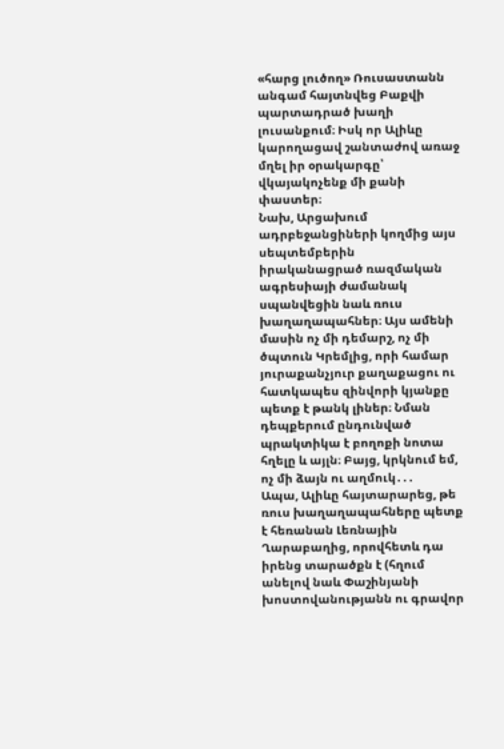«հարց լուծող» Ռուսաստանն անգամ հայտնվեց Բաքվի պարտադրած խաղի լուսանքում։ Իսկ որ Ալիևը կարողացավ շանտաժով առաջ մղել իր օրակարգը՝ վկայակոչենք մի քանի փաստեր։
Նախ, Արցախում ադրբեջանցիների կողմից այս սեպտեմբերին իրականացրած ռազմական ագրեսիայի ժամանակ սպանվեցին նաև ռուս խաղաղապահներ։ Այս ամենի մասին ոչ մի դեմարշ, ոչ մի ծպտուն Կրեմլից, որի համար յուրաքանչյուր քաղաքացու ու հատկապես զինվորի կյանքը պետք է թանկ լիներ։ Նման դեպքերում ընդունված պրակտիկա է բողոքի նոտա հղելը և այլն։ Բայց, կրկնում եմ, ոչ մի ձայն ու աղմուկ․․․
Ապա, Ալիևը հայտարարեց, թե ռուս խաղաղապահները պետք է հեռանան Լեռնային Ղարաբաղից, որովհետև դա իրենց տարածքն է (հղում անելով նաև Փաշինյանի խոստովանությանն ու գրավոր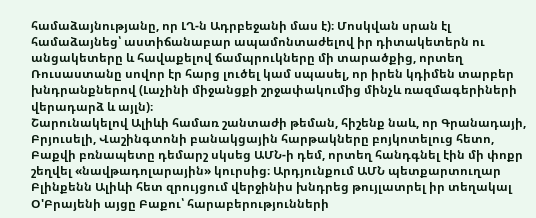համաձայնությանը, որ ԼՂ-ն Ադրբեջանի մաս է)։ Մոսկվան սրան էլ համաձայնեց՝ աստիճանաբար ապամոնտաժելով իր դիտակետերն ու անցակետերը և հավաքելով ճամպրուկները մի տարածքից, որտեղ Ռուսաստանը սովոր էր հարց լուծել կամ սպասել, որ իրեն կդիմեն տարբեր խնդրանքներով (Լաչինի միջանցքի շրջափակումից մինչև ռազմագերիների վերադարձ և այլն)։
Շարունակելով Ալիևի համառ շանտաժի թեման, հիշենք նաև, որ Գրանադայի, Բրյուսելի, Վաշինգտոնի բանակցային հարթակները բոյկոտելուց հետո, Բաքվի բռնապետը դեմարշ սկսեց ԱՄՆ-ի դեմ, որտեղ հանդգնել էին մի փոքր շեղվել «նավթադոլարային» կուրսից։ Արդյունքում ԱՄՆ պետքարտուղար Բլինքենն Ալիևի հետ զրույցում վերջինիս խնդրեց թույլատրել իր տեղակալ Օ'Բրայենի այցը Բաքու՝ հարաբերությունների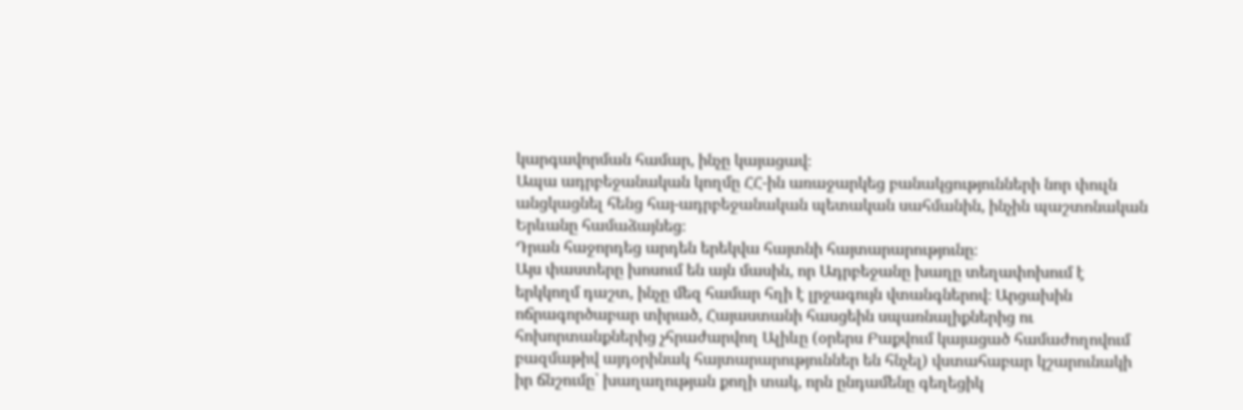կարգավորման համար, ինչը կայացավ։
Ապա ադրբեջանական կողմը ՀՀ-ին առաջարկեց բանակցությունների նոր փուլն անցկացնել հենց հայ-ադրբեջանական պետական սահմանին, ինչին պաշտոնական Երևանը համաձայնեց։
Դրան հաջորդեց արդեն երեկվա հայտնի հայտարարությունը։
Այս փաստերը խոսում են այն մասին, որ Ադրբեջանը խաղը տեղափոխում է երկկողմ դաշտ, ինչը մեզ համար հղի է լրջագույն վտանգներով։ Արցախին ոճրագործաբար տիրած, Հայաստանի հասցեին սպառնալիքներից ու հոխորտանքներից չհրաժարվող Ալիևը (օրերս Բաքվում կայացած համաժողովում բազմաթիվ այդօրինակ հայտարարություններ են հնչել) վստահաբար կշարունակի իր ճնշումը՝ խաղաղության քողի տակ, որն ընդամենը գեղեցիկ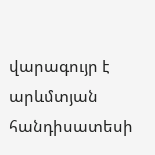վարագույր է արևմտյան հանդիսատեսի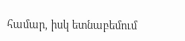համար, իսկ ետնաբեմում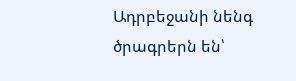Ադրբեջանի նենգ ծրագրերն են՝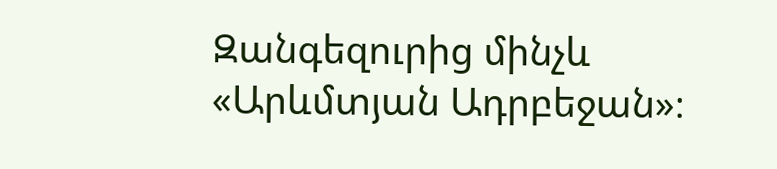Զանգեզուրից մինչև «Արևմտյան Ադրբեջան»։